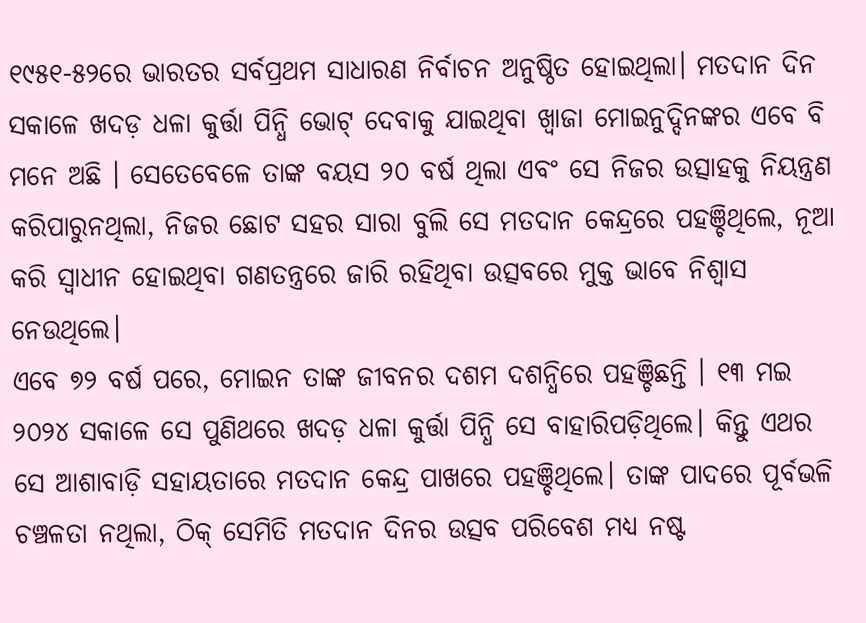୧୯୫୧-୫୨ରେ ଭାରତର ସର୍ବପ୍ରଥମ ସାଧାରଣ ନିର୍ବାଚନ ଅନୁଷ୍ଠିତ ହୋଇଥିଲା। ମତଦାନ ଦିନ ସକାଳେ ଖଦଡ଼ ଧଳା କୁର୍ତ୍ତା ପିନ୍ଧି ଭୋଟ୍ ଦେବାକୁ ଯାଇଥିବା ଖ୍ୱାଜା ମୋଇନୁଦ୍ଦିନଙ୍କର ଏବେ ବି ମନେ ଅଛି । ସେତେବେଳେ ତାଙ୍କ ବୟସ ୨୦ ବର୍ଷ ଥିଲା ଏବଂ ସେ ନିଜର ଉତ୍ସାହକୁ ନିୟନ୍ତ୍ରଣ କରିପାରୁନଥିଲା, ନିଜର ଛୋଟ ସହର ସାରା ବୁଲି ସେ ମତଦାନ କେନ୍ଦ୍ରରେ ପହଞ୍ଚିଥିଲେ, ନୂଆ କରି ସ୍ୱାଧୀନ ହୋଇଥିବା ଗଣତନ୍ତ୍ରରେ ଜାରି ରହିଥିବା ଉତ୍ସବରେ ମୁକ୍ତ ଭାବେ ନିଶ୍ୱାସ ନେଉଥିଲେ।
ଏବେ ୭୨ ବର୍ଷ ପରେ, ମୋଇନ ତାଙ୍କ ଜୀବନର ଦଶମ ଦଶନ୍ଧିରେ ପହଞ୍ଚିଛନ୍ତି । ୧୩ ମଇ ୨୦୨୪ ସକାଳେ ସେ ପୁଣିଥରେ ଖଦଡ଼ ଧଳା କୁର୍ତ୍ତା ପିନ୍ଧି ସେ ବାହାରିପଡ଼ିଥିଲେ। କିନ୍ତୁ ଏଥର ସେ ଆଶାବାଡ଼ି ସହାୟତାରେ ମତଦାନ କେନ୍ଦ୍ର ପାଖରେ ପହଞ୍ଚିଥିଲେ। ତାଙ୍କ ପାଦରେ ପୂର୍ବଭଳି ଚଞ୍ଚଳତା ନଥିଲା, ଠିକ୍ ସେମିତି ମତଦାନ ଦିନର ଉତ୍ସବ ପରିବେଶ ମଧ୍ୟ ନଷ୍ଟ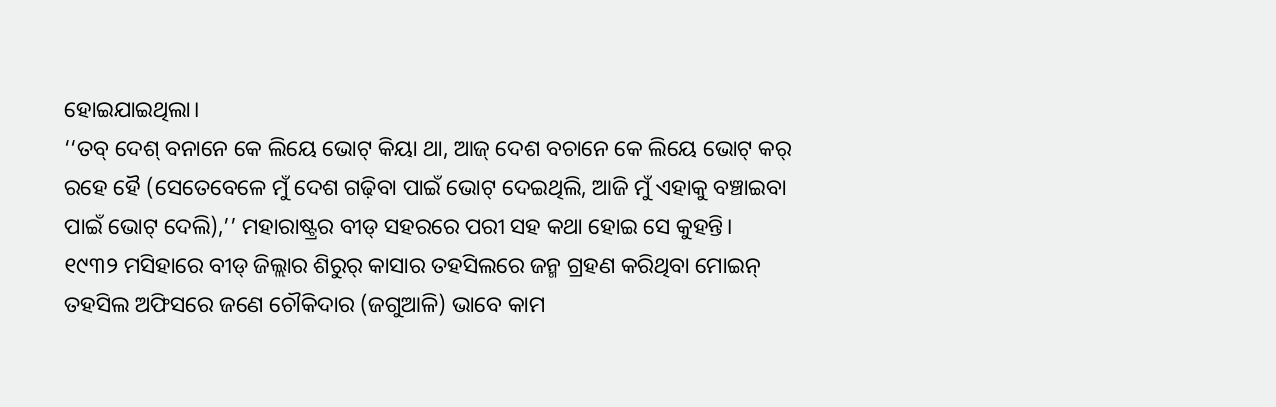ହୋଇଯାଇଥିଲା।
‘‘ତବ୍ ଦେଶ୍ ବନାନେ କେ ଲିୟେ ଭୋଟ୍ କିୟା ଥା, ଆଜ୍ ଦେଶ ବଚାନେ କେ ଲିୟେ ଭୋଟ୍ କର୍ ରହେ ହୈ (ସେତେବେଳେ ମୁଁ ଦେଶ ଗଢ଼ିବା ପାଇଁ ଭୋଟ୍ ଦେଇଥିଲି, ଆଜି ମୁଁ ଏହାକୁ ବଞ୍ଚାଇବା ପାଇଁ ଭୋଟ୍ ଦେଲି),’’ ମହାରାଷ୍ଟ୍ରର ବୀଡ୍ ସହରରେ ପରୀ ସହ କଥା ହୋଇ ସେ କୁହନ୍ତି।
୧୯୩୨ ମସିହାରେ ବୀଡ୍ ଜିଲ୍ଲାର ଶିରୁର୍ କାସାର ତହସିଲରେ ଜନ୍ମ ଗ୍ରହଣ କରିଥିବା ମୋଇନ୍ ତହସିଲ ଅଫିସରେ ଜଣେ ଚୌକିଦାର (ଜଗୁଆଳି) ଭାବେ କାମ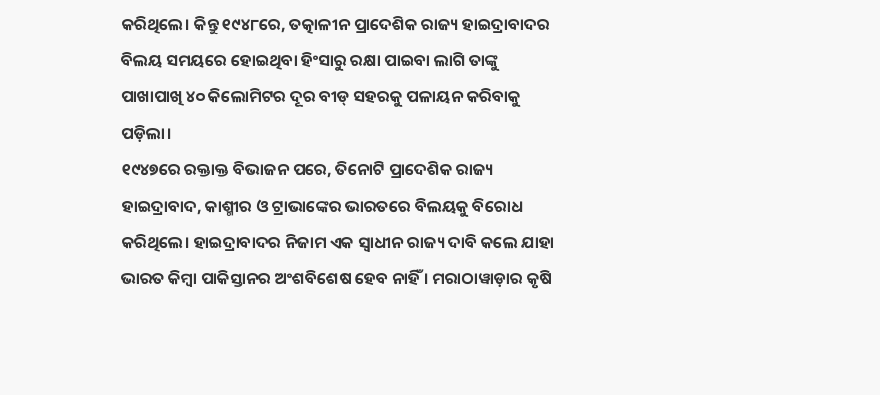କରିଥିଲେ। କିନ୍ତୁ ୧୯୪୮ରେ, ତତ୍କାଳୀନ ପ୍ରାଦେଶିକ ରାଜ୍ୟ ହାଇଦ୍ରାବାଦର ବିଲୟ ସମୟରେ ହୋଇଥିବା ହିଂସାରୁ ରକ୍ଷା ପାଇବା ଲାଗି ତାଙ୍କୁ ପାଖାପାଖି ୪୦ କିଲୋମିଟର ଦୂର ବୀଡ୍ ସହରକୁ ପଳାୟନ କରିବାକୁ ପଡ଼ିଲା।
୧୯୪୭ରେ ରକ୍ତାକ୍ତ ବିଭାଜନ ପରେ, ତିନୋଟି ପ୍ରାଦେଶିକ ରାଜ୍ୟ ହାଇଦ୍ରାବାଦ, କାଶ୍ମୀର ଓ ଟ୍ରାଭାଙ୍କେର ଭାରତରେ ବିଲୟକୁ ବିରୋଧ କରିଥିଲେ। ହାଇଦ୍ରାବାଦର ନିଜାମ ଏକ ସ୍ୱାଧୀନ ରାଜ୍ୟ ଦାବି କଲେ ଯାହା ଭାରତ କିମ୍ବା ପାକିସ୍ତାନର ଅଂଶବିଶେଷ ହେବ ନାହିଁ । ମରାଠାୱାଡ଼ାର କୃଷି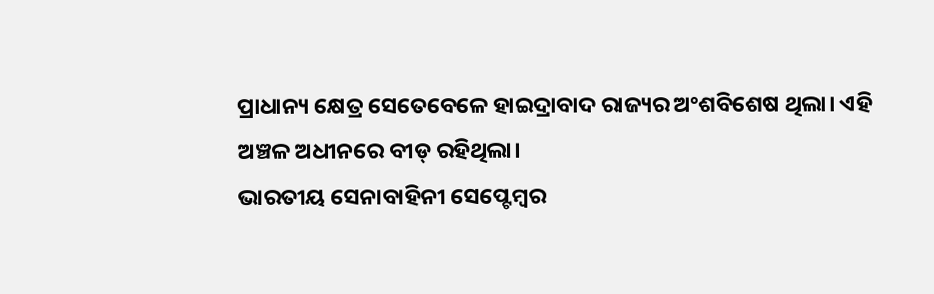ପ୍ରାଧାନ୍ୟ କ୍ଷେତ୍ର ସେତେବେଳେ ହାଇଦ୍ରାବାଦ ରାଜ୍ୟର ଅଂଶବିଶେଷ ଥିଲା। ଏହି ଅଞ୍ଚଳ ଅଧୀନରେ ବୀଡ୍ ରହିଥିଲା।
ଭାରତୀୟ ସେନାବାହିନୀ ସେପ୍ଟେମ୍ବର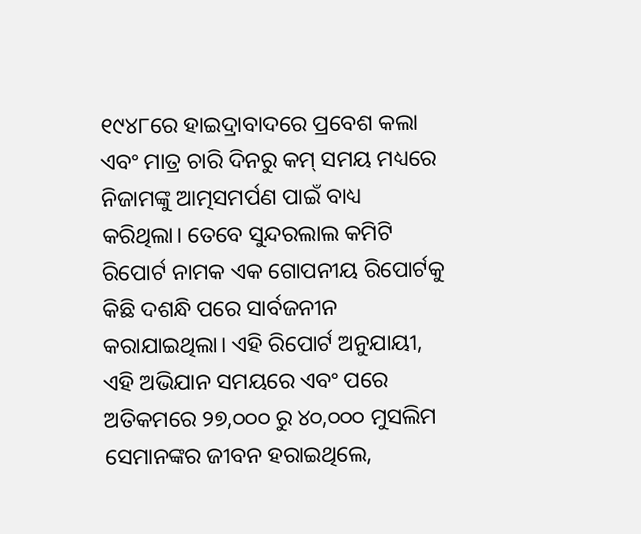୧୯୪୮ରେ ହାଇଦ୍ରାବାଦରେ ପ୍ରବେଶ କଲା ଏବଂ ମାତ୍ର ଚାରି ଦିନରୁ କମ୍ ସମୟ ମଧ୍ୟରେ ନିଜାମଙ୍କୁ ଆତ୍ମସମର୍ପଣ ପାଇଁ ବାଧ୍ୟ କରିଥିଲା। ତେବେ ସୁନ୍ଦରଲାଲ କମିଟି ରିପୋର୍ଟ ନାମକ ଏକ ଗୋପନୀୟ ରିପୋର୍ଟକୁ କିଛି ଦଶନ୍ଧି ପରେ ସାର୍ବଜନୀନ କରାଯାଇଥିଲା। ଏହି ରିପୋର୍ଟ ଅନୁଯାୟୀ, ଏହି ଅଭିଯାନ ସମୟରେ ଏବଂ ପରେ ଅତିକମରେ ୨୭,୦୦୦ ରୁ ୪୦,୦୦୦ ମୁସଲିମ ସେମାନଙ୍କର ଜୀବନ ହରାଇଥିଲେ,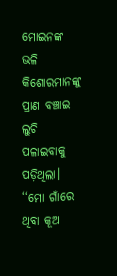ମୋଇନଙ୍କ ଭଳି କିଶୋରମାନଙ୍କୁ ପ୍ରାଣ ବଞ୍ଚାଇ ଲୁଚି ପଳାଇବାକୁ ପଡ଼ିଥିଲା।
‘‘ମୋ ଗାଁରେ ଥିବା କୂଅ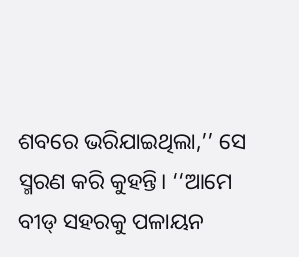ଶବରେ ଭରିଯାଇଥିଲା,’’ ସେ ସ୍ମରଣ କରି କୁହନ୍ତି। ‘‘ଆମେ ବୀଡ୍ ସହରକୁ ପଳାୟନ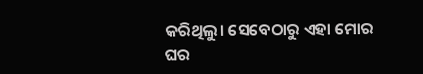କରିଥିଲୁ। ସେବେଠାରୁ ଏହା ମୋର ଘର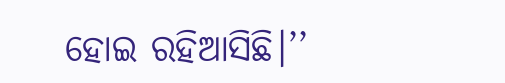ହୋଇ ରହିଆସିଛି।’’